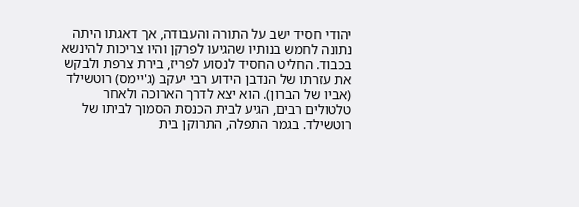יהודי חסיד ישב על התורה והעבודה, אך דאגתו היתה נתונה לחמש בנותיו שהגיעו לפרקן והיו צריכות להינשא בכבוד. החליט החסיד לנסוע לפריז, בירת צרפת ולבקש את עזרתו של הנדבן הידוע רבי יעקב (ג'יימס) רוטשילד (אביו של הברון). הוא יצא לדרך הארוכה ולאחר טלטולים רבים, הגיע לבית הכנסת הסמוך לביתו של רוטשילד. בגמר התפלה, התרוקן בית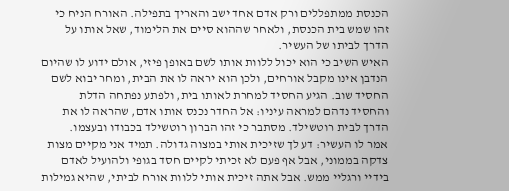הכנסת ממתפללים ורק אדם אחד ישב והאריך בתפילה. האורח הניח כי זהו שמש בית הכנסת, ולאחר שההוא סיים את הלימוד, שאל אותו על הדרך לביתו של העשיר.
האיש השיב כי הוא יכול ללוות אותו לשם באופן פיזי, אולם ידוע לו שהיום הנדבן אינו מקבל אורחים, ולכן הוא יראה לו את הבית, ומחר יבוא לשם החסיד שוב. הגיע החסיד למחרת לאותו בית, ולפתע נפתחה הדלת והחסיד נדהם למראה עיניו: אל החדר נכנס אותו אדם, שהראה לו את הדרך לבית רוטשילד. מסתבר כי זהו הברון רוטשילד בכבודו ובעצמו.
אמר לו העשיר: דע לך שזיכית אותי במצוה גדולה. תמיד אני מקיים מצות צדקה בממוני, אבל אף פעם לא זכיתי לקיים חסד בגופי ולהועיל לאדם בידיי ורגליי ממש. אבל אתה זיכית אותי ללוות אורח לביתי, שהיא גמילות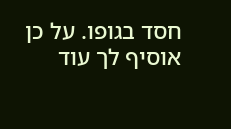חסד בגופו. על כן אוסיף לך עוד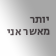יותר מאשר אני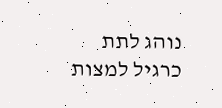נוהג לתת כרגיל למצות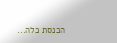הכנסת כלה...